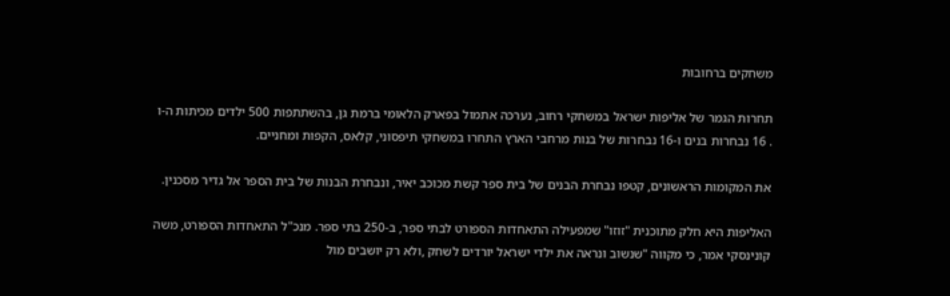משחקים ברחובות

תחרות הגמר של אליפות ישראל במשחקי רחוב, נערכה אתמול בפארק הלאומי ברמת גן, בהשתתפות 500 ילדים מכיתות ה-ו . 16 נבחרות בנים ו-16 נבחרות של בנות מרחבי הארץ התחרו במשחקי תיפסוני, קלאס, הקפות ומחניים.

את המקומות הראשונים, קטפו נבחרת הבנים של בית ספר קשת מכוכב יאיר, ונבחרת הבנות של בית הספר אל גדיר מסכנין.

האליפות היא חלק מתוכנית "זוזו" שמפעילה התאחדות הספורט לבתי ספר, ב-250 בתי ספר. מנכ"ל התאחדות הספורט, משה קונינסקי אמר, כי מקווה "שנשוב ונראה את ילדי ישראל יורדים לשחק ,ולא רק יושבים מול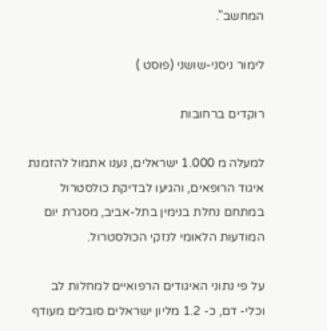המחשב".

לימור ניסני-שושני (פוסט )

רוקדים ברחובות

למעלה מ 1.000 ישראלים, נענו אתמול להזמנת איגוד הרופאים, והגיעו לבדיקת כולסטרול במתחם נחלת בנימין בתל-אביב, מסגרת יום המודעות הלאומי לנזקי הכולסטרול.

על פי נתוני האיגודים הרפואיים למחלות לב וכלי- דם, כ- 1.2 מליון ישראלים סובלים מעודף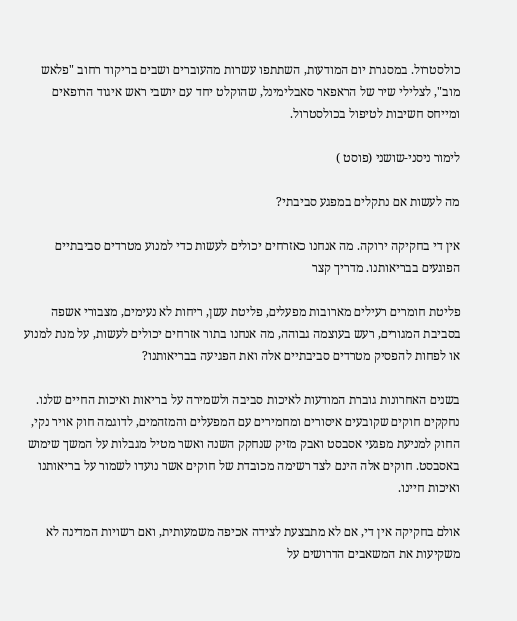כולסטרול. במסגרת יום המודעות, השתתפו עשרות מהעוברים ושבים בריקוד רחוב "פלאש מוב", לצלילי שיר של הראפאר סאבלימינל, שהוקלט יחד עם יושבי ראש איגוד הרופאים ומייחס חשיבות לטיפול בכולסטרול.

לימור ניסני-שושני (פוסט )

מה לעשות אם נתקלים במפגע סביבתי?

אין די בחקיקה ירוקה. מה אנחנו כאזרחים יכולים לעשות כדי למנוע מטרדים סביבתיים הפוגעים בבריאותנו. מדריך קצר

פליטת חומרים רעילים מארובות מפעלים, פליטת עשן, ריחות לא נעימים, מצבורי אשפה בסביבת המגורים, רעש בעוצמה גבוהה, מה אנחנו בתור אזרחים יכולים לעשות, על מנת למנוע או לפחות להפסיק מטרדים סביבתיים אלה ואת הפגיעה בבריאותנו?

בשנים האחרונות גוברת המודעות לאיכות סביבה ולשמירה על בריאות ואיכות החיים שלנו. נחקקים חוקים שקובעים איסורים ומחמירים עם המפעלים והמזהמים, לדוגמה חוק אויר נקי, החוק למניעת מפגעי אסבסט ואבק מזיק שנחקק השנה ואשר מטיל מגבלות על המשך שימוש באסבסט. חוקים אלה הינם לצד רשימה מכובדת של חוקים אשר נועדו לשמור על בריאותנו ואיכות חיינו.

אולם בחקיקה אין די, אם לא מתבצעת לצידה אכיפה משמעותית, ואם רשויות המדינה לא משקיעות את המשאבים הדרושים על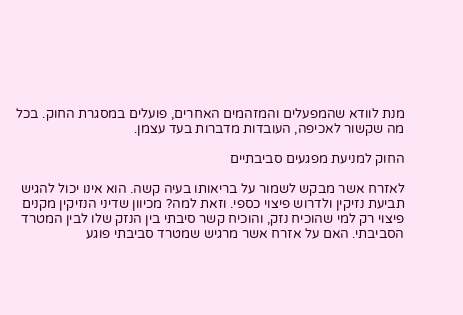מנת לוודא שהמפעלים והמזהמים האחרים, פועלים במסגרת החוק. בכל מה שקשור לאכיפה, העובדות מדברות בעד עצמן.

החוק למניעת מפגעים סביבתיים

לאזרח אשר מבקש לשמור על בריאותו בעיה קשה. הוא אינו יכול להגיש תביעת נזיקין ולדרוש פיצוי כספי. וזאת למה? מכיוון שדיני הנזיקין מקנים פיצוי רק למי שהוכיח נזק, והוכיח קשר סיבתי בין הנזק שלו לבין המטרד הסביבתי. האם על אזרח אשר מרגיש שמטרד סביבתי פוגע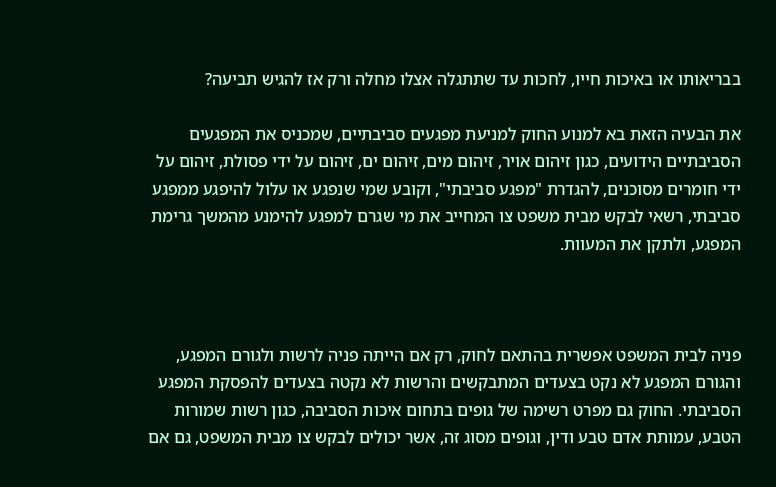בבריאותו או באיכות חייו, לחכות עד שתתגלה אצלו מחלה ורק אז להגיש תביעה?

את הבעיה הזאת בא למנוע החוק למניעת מפגעים סביבתיים, שמכניס את המפגעים הסביבתיים הידועים, כגון זיהום אויר, זיהום מים, זיהום ים, זיהום על ידי פסולת, זיהום על ידי חומרים מסוכנים, להגדרת "מפגע סביבתי", וקובע שמי שנפגע או עלול להיפגע ממפגע סביבתי, רשאי לבקש מבית משפט צו המחייב את מי שגרם למפגע להימנע מהמשך גרימת המפגע, ולתקן את המעוות.



פניה לבית המשפט אפשרית בהתאם לחוק, רק אם הייתה פניה לרשות ולגורם המפגע, והגורם המפגע לא נקט בצעדים המתבקשים והרשות לא נקטה בצעדים להפסקת המפגע הסביבתי. החוק גם מפרט רשימה של גופים בתחום איכות הסביבה, כגון רשות שמורות הטבע, עמותת אדם טבע ודין, וגופים מסוג זה, אשר יכולים לבקש צו מבית המשפט, גם אם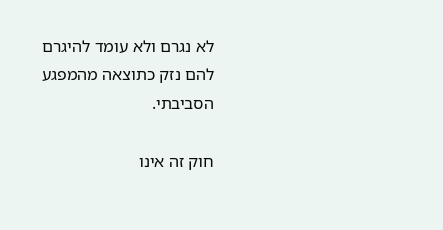לא נגרם ולא עומד להיגרם להם נזק כתוצאה מהמפגע הסביבתי.

חוק זה אינו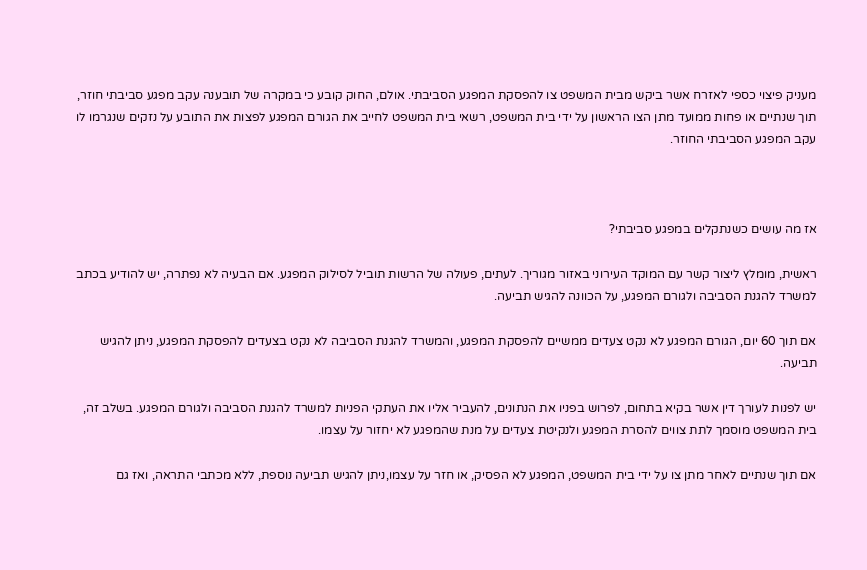מעניק פיצוי כספי לאזרח אשר ביקש מבית המשפט צו להפסקת המפגע הסביבתי. אולם, החוק קובע כי במקרה של תובענה עקב מפגע סביבתי חוזר, תוך שנתיים או פחות ממועד מתן הצו הראשון על ידי בית המשפט, רשאי בית המשפט לחייב את הגורם המפגע לפצות את התובע על נזקים שנגרמו לו עקב המפגע הסביבתי החוזר.



אז מה עושים כשנתקלים במפגע סביבתי?

ראשית, מומלץ ליצור קשר עם המוקד העירוני באזור מגוריך. לעתים, פעולה של הרשות תוביל לסילוק המפגע. אם הבעיה לא נפתרה, יש להודיע בכתב למשרד להגנת הסביבה ולגורם המפגע, על הכוונה להגיש תביעה.

אם תוך 60 יום, הגורם המפגע לא נקט צעדים ממשיים להפסקת המפגע, והמשרד להגנת הסביבה לא נקט בצעדים להפסקת המפגע, ניתן להגיש תביעה.

יש לפנות לעורך דין אשר בקיא בתחום, לפרוש בפניו את הנתונים, להעביר אליו את העתקי הפניות למשרד להגנת הסביבה ולגורם המפגע. בשלב זה, בית המשפט מוסמך לתת צווים להסרת המפגע ולנקיטת צעדים על מנת שהמפגע לא יחזור על עצמו.

אם תוך שנתיים לאחר מתן צו על ידי בית המשפט, המפגע לא הפסיק, או חזר על עצמו,ניתן להגיש תביעה נוספת, ללא מכתבי התראה, ואז גם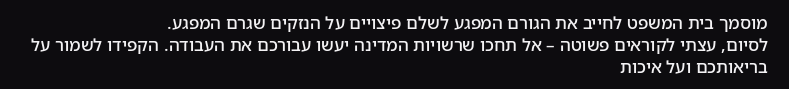מוסמך בית המשפט לחייב את הגורם המפגע לשלם פיצויים על הנזקים שגרם המפגע.
לסיום, עצתי לקוראים פשוטה – אל תחכו שרשויות המדינה יעשו עבורכם את העבודה. הקפידו לשמור על בריאותכם ועל איכות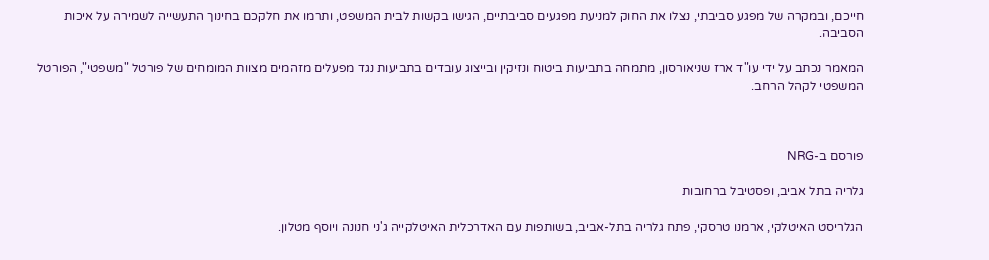חייכם, ובמקרה של מפגע סביבתי, נצלו את החוק למניעת מפגעים סביבתיים, הגישו בקשות לבית המשפט, ותרמו את חלקכם בחינוך התעשייה לשמירה על איכות הסביבה.

המאמר נכתב על ידי עו"ד ארז שניאורסון, מתמחה בתביעות ביטוח ונזיקין ובייצוג עובדים בתביעות נגד מפעלים מזהמים מצוות המומחים של פורטל "משפטי", הפורטל המשפטי לקהל הרחב.



פורסם ב-NRG

גלריה בתל אביב, ופסטיבל ברחובות

הגלריסט האיטלקי, ארמנו טרסקי, פתח גלריה בתל-אביב, בשותפות עם האדרכלית האיטלקייה ג'ני חנונה ויוסף מטלון.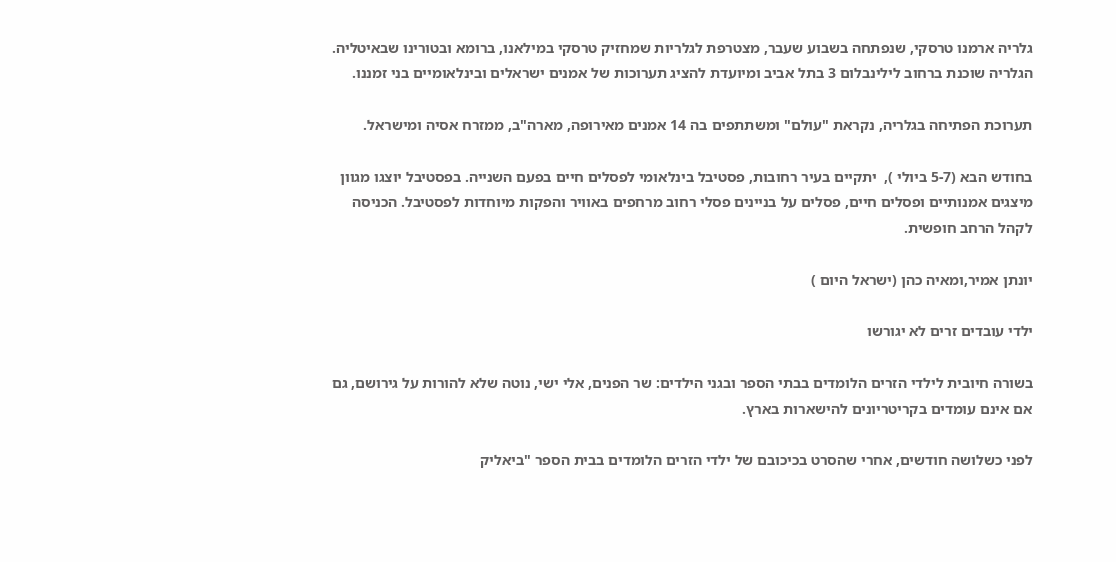גלריה ארמנו טרסקי, שנפתחה בשבוע שעבר, מצטרפת לגלריות שמחזיק טרסקי במילאנו, ברומא ובטורינו שבאיטליה. הגלריה שוכנת ברחוב לילינבלום 3 בתל אביב ומיועדת להציג תערוכות של אמנים ישראלים ובינלאומיים בני זמננו.

תערוכת הפתיחה בגלריה, נקראת "עולם" ומשתתפים בה 14 אמנים מאירופה, מארה"ב, ממזרח אסיה ומישראל.

בחודש הבא (5-7 ביולי ),  יתקיים בעיר רחובות, פסטיבל בינלאומי לפסלים חיים בפעם השנייה. בפסטיבל יוצגו מגוון מיצגים אמנותיים ופסלים חיים, פסלים על בניינים פסלי רחוב מרחפים באוויר והפקות מיוחדות לפסטיבל. הכניסה לקהל הרחב חופשית.

יונתן אמיר,ומאיה כהן (ישראל היום )

ילדי עובדים זרים לא יגורשו

בשורה חיובית לילדי הזרים הלומדים בבתי הספר ובגני הילדים: שר הפנים, אלי ישי, נוטה שלא להורות על גירושם, גם אם אינם עומדים בקריטריונים להישארות בארץ.

לפני כשלושה חודשים, אחרי שהסרט בכיכובם של ילדי הזרים הלומדים בבית הספר "ביאליק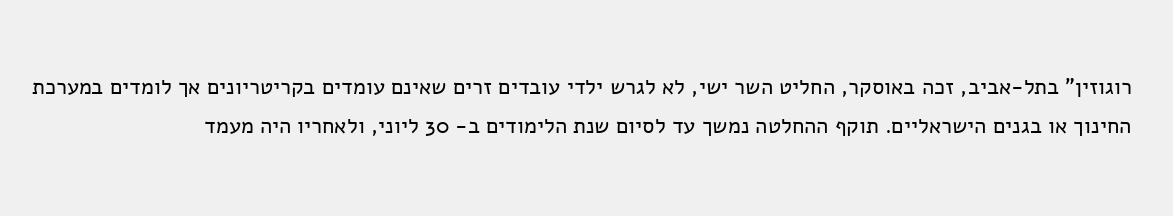רוגוזין" בתל-אביב, זכה באוסקר, החליט השר ישי, לא לגרש ילדי עובדים זרים שאינם עומדים בקריטריונים אך לומדים במערכת החינוך או בגנים הישראליים. תוקף ההחלטה נמשך עד לסיום שנת הלימודים ב- 30 ליוני, ולאחריו היה מעמד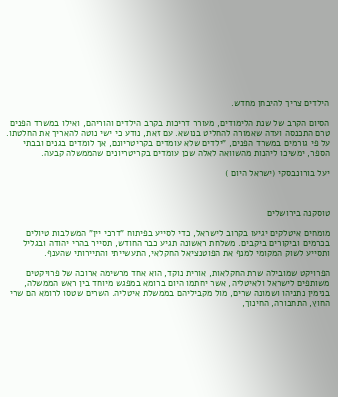הילדים צריך להיבחן מחדש.

הסיום הקרב של שנת הלימודים, מעורר דריכות בקרב הילדים והוריהם, ואילו במשרד הפנים טרם התכנסה ועדה שאמורה להחליט בנושא. עם זאת, נודע כי ישי נוטה להאריך את החלטתו. על פי גורמים במשרד הפנים, "ילדים שלא עומדים בקריטריונם, אך לומדים בגנים ובבתי הספר, ימשיכו ליהנות מהשוואה לאלה שכן עומדים בקריטריונים שהממשלה קבעה.

יעל בורונבסקי (ישראל היום )



טוסקנה בירושלים

מומחים איטלקים יגיעו בקרוב לישראל, כדי לסייע בפיתוח "דרכי יין" המשלבות טיולים בכרמים וביקורים ביקבים. משלחת ראשונה תגיע כבר החודש, תסייר בהרי יהודה ובגליל ותסייע לשוק המקומי למנף את הפוטנציאל החקלאי, התעשייתי והתיירותי שהענף.

הפרויקט שמובילה שרת החקלאות, אורית נוקד, הוא אחד מרשימה ארוכה של פרויקטים משותפים לישראל ולאיטליה, אשר יחתמו היום ברומא במפגש מיוחד בין ראש הממשלה, בנימין נתניהו ושמונה שרים, מול מקביליהם בממשלת איטליה. השרים שטסו לרומא הם שרי החוץ, התחבורה, החינוך,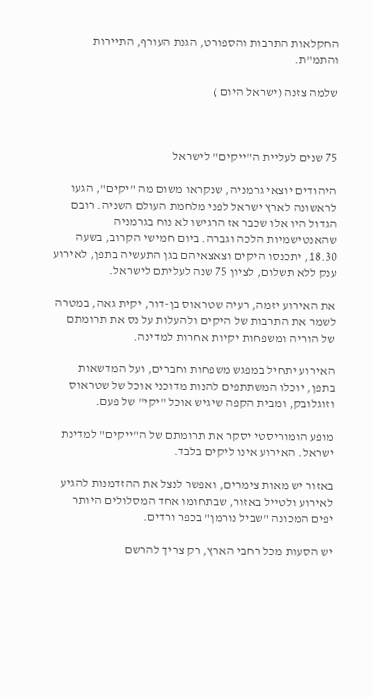החקלאות התרבות והספורט, הגנת העורף, התיירות והתמ"ת.

שלמה צזנה (ישראל היום )



75 שנים לעליית ה"ייקים" לישראל

היהודים יוצאי גרמניה, שנקראו משום מה "יקים", הגעו לראשונה לארץ ישראל לפני מלחמת העולם השניה. רובם הגדול היו אלו שכבר אז הרגישו לא נוח בגרמניה שהאנטישמיות הלכה וגברה. ביום חמישי הקרוב, בשעה 18.30, יתכנסו היקים וצאצאיהם בגן התעשיה בתפן, לאירוע ענק ללא תשלום, לציון 75 שנה לעליתם לישראל.

את האירוע יזמה, רעיה שטראוס בן-דור, יקית גאה, במטרה לשמר את התרבות של היקים ולהעלות על נס את תרומתם של הוריה ומשפחות יקיות אחרות למדינה.

האירוע יתחיל במפגש משפחות וחברים, ועל המדשאות בתפן, יוכלו המשתתפים להנות מדוכני אוכל של שטראוס וזוגלובק, ומבית הקפה שיגיש אוכל "יקי" של פעם.

מופע הומוריסטי יסקר את תרומתם של ה"ייקים" למדינת ישראל. האירוע אינו ליקים בלבד.

באזור יש מאות צימרים, ואפשר לנצל את ההזדמנות להגיע לאירוע ולטייל באזור, שבתחומו אחד המסלולים היותר יפים המכונה "שביל נורמן" בכפר ורדים.

יש הסעות מכל רחבי הארץ, רק צריך להרשם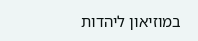במוזיאון ליהדות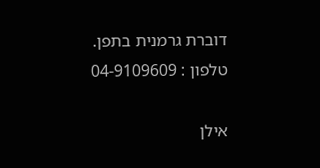דוברת גרמנית בתפן.
טלפון : 04-9109609

אילן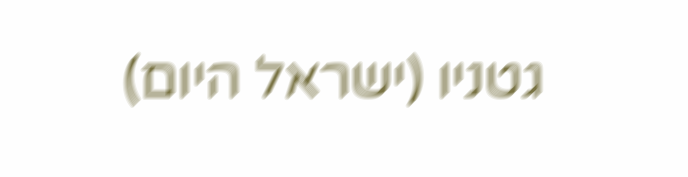גטניו (ישראל היום)